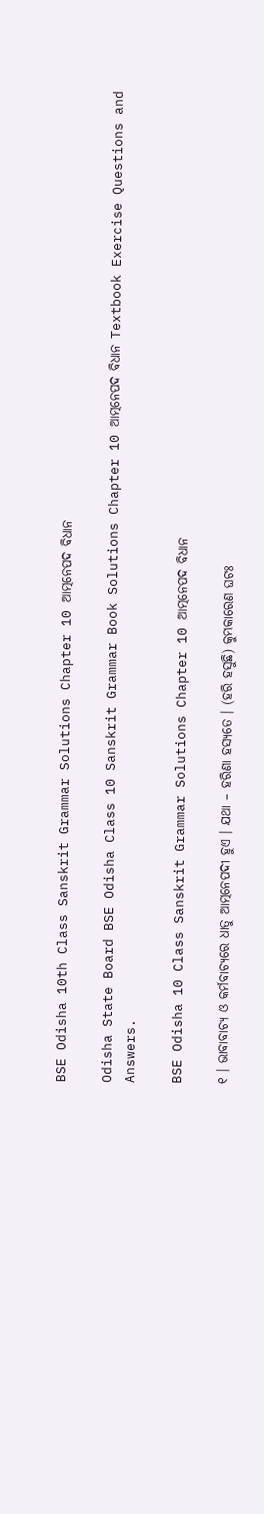BSE Odisha 10th Class Sanskrit Grammar Solutions Chapter 10 ଆତ୍ମନେପଦ ବିଧାନ

Odisha State Board BSE Odisha Class 10 Sanskrit Grammar Book Solutions Chapter 10 ଆତ୍ମନେପଦ ବିଧାନ Textbook Exercise Questions and Answers.

BSE Odisha 10 Class Sanskrit Grammar Solutions Chapter 10 ଆତ୍ମନେପଦ ବିଧାନ

୧ । ଭାବାବାଚ୍ୟ ଓ କର୍ମବାଚ୍ୟରେ ଧାତୁ ଆତ୍ମନେପଦୀ ହୁଏ । ଯଥା – ହରିଣା ହସ୍ୟତେ । (ହରି ହସୁଛି) କୁମ୍ଭକାରେଣ ଘଟଃ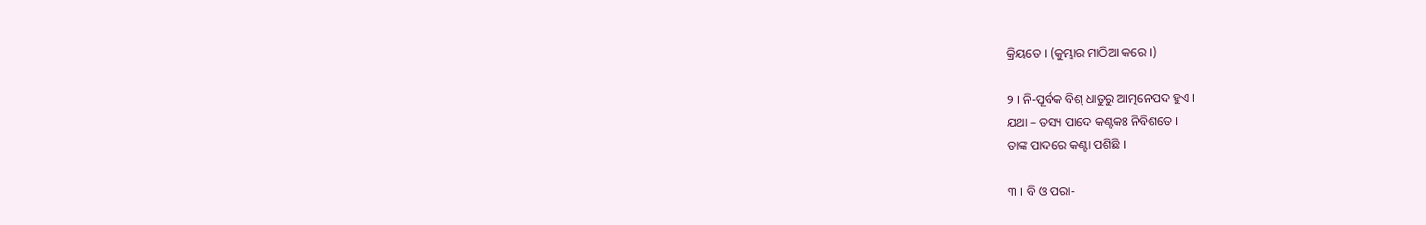କ୍ରିୟତେ । (କୁମ୍ଭାର ମାଠିଆ କରେ ।)

୨ । ନି-ପୂର୍ବକ ବିଶ୍‌ ଧାତୁରୁ ଆତ୍ମନେପଦ ହୁଏ ।
ଯଥା – ତସ୍ୟ ପାଦେ କଣ୍ଟକଃ ନିବିଶତେ ।
ତାଙ୍କ ପାଦରେ କଣ୍ଟା ପଶିଛି ।

୩ । ବି ଓ ପରା-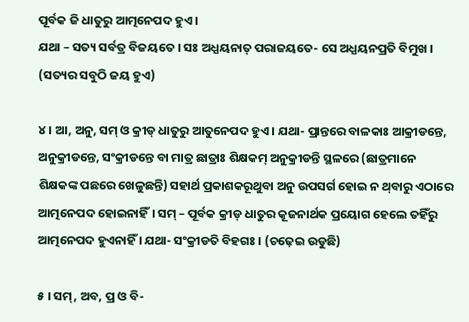ପୂର୍ବକ ଜି ଧାତୁରୁ ଆତ୍ମନେପଦ ହୁଏ ।
ଯଥା – ସତ୍ୟ ସର୍ବତ୍ର ବିଜୟତେ । ସଃ ଅଧ୍ଯୟନାତ୍‌ ପରାଜୟତେ- ସେ ଅଧ୍ଯୟନପ୍ରତି ବିମୁଖ । (ସତ୍ୟର ସବୁଠି ଜୟ ହୁଏ)

୪ । ଆ, ଅନୁ, ସମ୍‌ ଓ କ୍ରୀଡ୍‌ ଧାତୁରୁ ଆତୁନେପଦ ହୁଏ । ଯଥା- ପ୍ରାନ୍ତରେ ବାଳକାଃ ଆକ୍ରୀଡନ୍ତେ, ଅନୁକ୍ରୀଡନ୍ତେ, ସଂକ୍ରୀଡନ୍ତେ ବା ମାତ୍ର ଛାତ୍ରାଃ ଶିକ୍ଷକମ୍‌ ଅନୁକ୍ରୀଡନ୍ତି ସ୍ଥଳରେ (ଛାତ୍ରମାନେ ଶିକ୍ଷକଙ୍କ ପଛରେ ଖେଳୁଛନ୍ତି) ସହାର୍ଥ ପ୍ରକାଶକରୂଥୁବା ଅନୁ ଉପସର୍ଗ ହୋଇ ନ ଥ୍‌ବାରୁ ଏଠାରେ ଆତ୍ମନେପଦ ହୋଇନାହିଁ। ସମ୍‌ – ପୂର୍ବକ କ୍ରୀଡ୍‌ ଧାତୁର କୂଜନାର୍ଥକ ପ୍ରୟୋଗ ହେଲେ ତହିଁରୁ ଆତ୍ମନେପଦ ହୁଏନାହିଁ । ଯଥା- ସଂକ୍ରୀଡତି ବିହଗଃ । (ଚଢ଼େଇ ଉଡୁଛି)

୫ । ସମ୍‌, ଅବ, ପ୍ର ଓ ବି-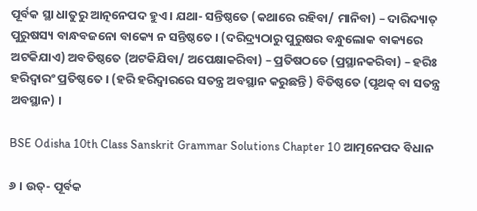ପୂର୍ବକ ସ୍ଥା ଧାତୁରୁ ଆତ୍ନନେପଦ ହୁଏ । ଯଥା- ସନ୍ତିଷ୍ଠତେ (କଥାରେ ରହିବା/ ମାନିବା) – ଦାରିଦ୍ୟାତ୍‌ ପୁରୁଷସ୍ୟ ବାନ୍ଧବଜନୋ ବାକ୍ୟେ ନ ସନ୍ତିଷ୍ଠତେ । (ଦରିଦ୍ର୍ୟଠାରୁ ପୁରୁଷର ବନ୍ଧୁଲୋକ ବାକ୍ୟରେ ଅଟକିଯାଏ) ଅବତିଷ୍ଠତେ (ଅଟକିଯିବା/ ଅପେକ୍ଷାକରିବା) – ପ୍ରତିଷଠତେ (ପ୍ରସ୍ଥାନକରିବା) – ହରିଃ ହରିଦ୍ଵାରଂ ପ୍ରତିଷ୍ଠତେ । (ହରି ହରିଦ୍ଵାରରେ ସତନ୍ତ୍ର ଅବସ୍ଥାନ କରୁଛନ୍ତି ) ବିତିଷ୍ଠତେ (ପୃଥକ୍‌ ବା ସତନ୍ତ୍ର ଅବସ୍ଥାନ) ।

BSE Odisha 10th Class Sanskrit Grammar Solutions Chapter 10 ଆତ୍ମନେପଦ ବିଧାନ

୬ । ଉତ୍‌- ପୂର୍ବକ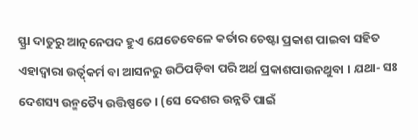ସ୍ଫ୍ରା ଦାତୁରୁ ଆତ୍ନନେପଦ ହୁଏ ଯେତେବେଳେ କର୍ତାର ଚେଷ୍ଟା ପ୍ରକାଶ ପାଇବା ସହିତ ଏହାଦ୍ଵାରା ଉର୍ତ୍ବ୍‌କର୍ମ ବା ଆସନରୁ ଉଠିପଡ଼ିବା ପରି ଅର୍ଥ ପ୍ରକାଶପାଉନଥୁବା । ଯଥା- ସଃ ଦେଶସ୍ୟ ଉନ୍ମତ୍ୟୈ ଉତ୍ତିଷ୍ପତେ । (ସେ ଦେଶର ଉନ୍ନତି ପାଇଁ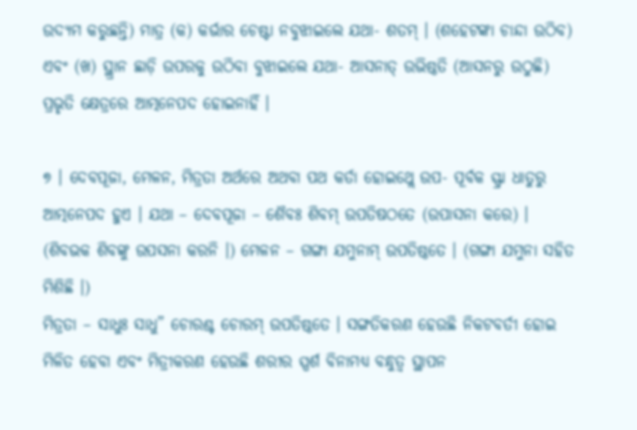ଉଦ୍ୟମ କରୁଛନ୍ତି) ମାତ୍ର (କ) କର୍ଭାର ଚେଷ୍ଟା ନବୁଝାଇଲେ ଯଥା- ଶତମ୍‌ । (ଶହେଟଙ୍କା ଚାନ୍ଦା ଉଠିବ) ଏବଂ (ଖ) ସ୍ଥ୍ରାନ ଛାଡ଼ି ଉପରକୁ ଉଠିବା ବୁଝାଇଲେ ଯଥା- ଆସନାତ୍‌ ଉଭିଷ୍ଠତି (ଆସନରୁ ଉଠୁଛି) ପ୍ରଭୃତି କ୍ଷେତ୍ରରେ ଆତ୍ମନେପଦ ହୋଇନାହିଁ ।

୭ । ଦେବପୂଜା, ମେଳନ, ମିତ୍ରତା ଅର୍ଥରେ ଅଥବା ପଥ କର୍ତା ହୋଇଥ୍ଲେ ଉପ- ପୂର୍ବକ ସ୍ଫ୍ରା ଧାତୁରୁ ଆତ୍ମନେପଦ ହୁଏ । ଯଥା – ଦେବପୂଜା – ଶୈବଃ ଶିବମ୍‌ ଉପତିଷଠତେ (ଉପାସନା କରେ) । (ଶିବଭକ ଶିବଙ୍କୁ ଉପସନା କରନି ।) ମେଳନ – ଗଙ୍ଗା ଯମୁନାମ୍‌ ଉପତିଷ୍ଠତେ । (ଗଙ୍ଗା ଯମୁନା ସହିତ ମିଶିଛି ।)
ମିତ୍ରତା – ସାଧୁଃ ସାଧୁ” ଚୋରଶ୍ଚ ଚୋରମ୍‌ ଉପତିଷ୍ଠତେ । ସଙ୍ଗତିକରଣ ହେଉଛି ନିକଟବର୍ତୀ ହୋଇ ମିଳିତ ହେବା ଏବଂ ମିତ୍ରୀକରଣ ହେଉଛି ଶରୀର ସ୍ପର୍ଶ ବିନାମଧ୍ଯ ବନ୍ଧୁତ୍ବ ସ୍ଥାପନ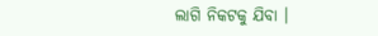ଲାଗି ନିକଟକୁ ଯିବା ।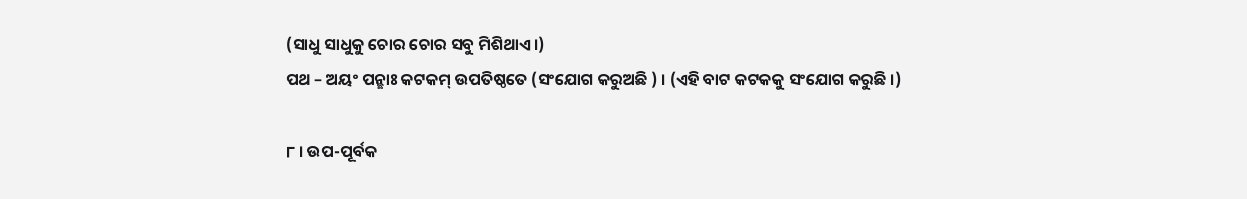(ସାଧୁ ସାଧୁକୁ ଚୋର ଚୋର ସବୁ ମିଶିଥାଏ।)
ପଥ – ଅୟଂ ପନ୍ଛାଃ କଟକମ୍‌ ଉପତିଷ୍ଠତେ (ସଂଯୋଗ କରୁଅଛି ) । (ଏହି ବାଟ କଟକକୁ ସଂଯୋଗ କରୁଛି ।)

୮ । ଉପ-ପୂର୍ବକ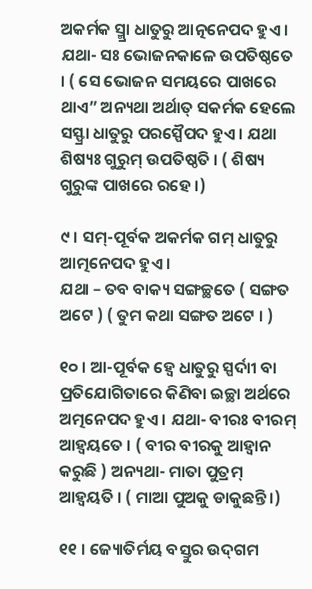ଅକର୍ମକ ସ୍ମ୍ରା ଧାତୁରୁ ଆତ୍ନନେପଦ ହୁଏ । ଯଥା- ସଃ ଭୋଜନକାଳେ ଉପତିଷ୍ଠତେ । ( ସେ ଭୋଜନ ସମୟରେ ପାଖରେ ଥାଏ” ଅନ୍ୟଥା ଅର୍ଥାତ୍‌ ସକର୍ମକ ହେଲେ ସସ୍ଫ୍ରା ଧାତୁରୁ ପରସ୍ପୈପଦ ହୁଏ । ଯଥା ଶିଷ୍ୟଃ ଗୁରୁମ୍‌ ଉପତିଷ୍ଠତି । ( ଶିଷ୍ୟ ଗୁରୁଙ୍କ ପାଖରେ ରହେ ।)

୯ । ସମ୍‌-ପୂର୍ବକ ଅକର୍ମକ ଗମ୍‌ ଧାତୁରୁ ଆତ୍ମନେପଦ ହୁଏ ।
ଯଥା – ତବ ବାକ୍ୟ ସଙ୍ଗଚ୍ଛତେ ( ସଙ୍ଗତ ଅଟେ ) ( ତୁମ କଥା ସଙ୍ଗତ ଅଟେ । )

୧୦ । ଆ-ପୂର୍ବକ ହ୍ଵେ ଧାତୁରୁ ସ୍ପର୍ଦାୀ ବା ପ୍ରତିଯୋଗିତାରେ କିଣିବା ଇଚ୍ଛା ଅର୍ଥରେ ଅତ୍ମନେପଦ ହୁଏ । ଯଥା- ବୀରଃ ବୀରମ୍‌ ଆହ୍ଵୟତେ । ( ବୀର ବୀରକୁ ଆହ୍ଵାନ କରୁଛି ) ଅନ୍ୟଥା- ମାତା ପୁତ୍ରମ୍‌ ଆହ୍ଵୟତି । ( ମାଆ ପୁଅକୁ ଡାକୁଛନ୍ତି ।)

୧୧ । ଜ୍ୟୋତିର୍ମୟ ବସ୍ତୁର ଉଦ୍‌ଗମ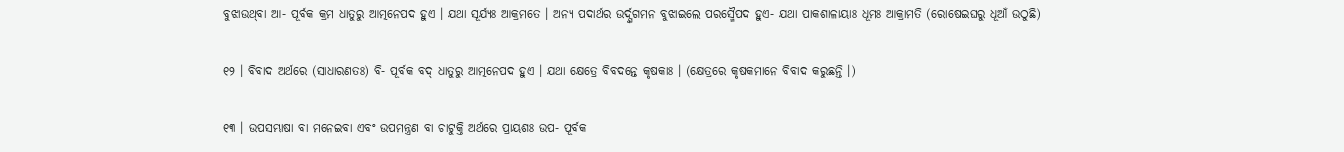ବୁଝାଉଥ୍‌ବା ଆ- ପୂର୍ବକ କ୍ରମ ଧାତୁରୁ ଆତ୍ମନେପଦ ହୁଏ । ଯଥା ସୂର୍ଯ୍ୟଃ ଆକ୍ରମତେ । ଅନ୍ୟ ପଦାର୍ଥର ଉର୍ଦ୍ସ୍ବଗମନ ବୁଝାଇଲେ ପରସ୍ମୈପଦ ହୁଏ- ଯଥା ପାକଶାଳାୟାଃ ଧୂମଃ ଆକ୍ରାମତି (ରୋଷେଇଘରୁ ଧୂଆଁ ଉଠୁଛି)

୧୨ । ବିବାଦ ଅର୍ଥରେ (ସାଧାରଣତଃ) ବି- ପୂର୍ବକ ବଦ୍‌ ଧାତୁରୁ ଆତ୍ମନେପଦ ହୁଏ । ଯଥା କ୍ଷେତ୍ରେ ବିବଦନ୍ତେ କୃଷକାଃ । (କ୍ଷେତ୍ରରେ କୃଷକମାନେ ବିବାଦ କରୁଛନ୍ତି ।)

୧୩ । ଉପସମ୍ଭାଷା ବା ମନେଇବା ଏବଂ ଉପମନ୍ତ୍ରଣ ବା ଚାଟୁକ୍ତି ଅର୍ଥରେ ପ୍ରାୟଶଃ ଉପ- ପୂର୍ବକ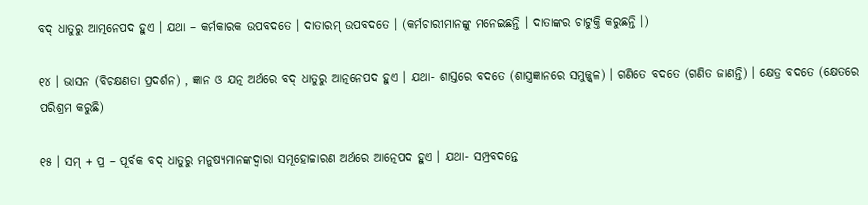ବଦ୍‌ ଧାତୁରୁ ଆତ୍ମନେପଦ ହୁଏ । ଯଥା – କର୍ମକାରକ ଉପବଦତେ । ଦାତାରମ୍‌ ଉପବଦତେ । (କର୍ମଚାରୀମାନଙ୍କୁ ମନେଇଛନ୍ତି । ଦାତାଙ୍କର ଚାଟୁକ୍ତି କରୁଛନ୍ତି ।)

୧୪ । ଭାସନ (ବିଚକ୍ଷଣତା ପ୍ରଦର୍ଶନ) , ଜ୍ଞାନ ଓ ଯତ୍ନ ଅର୍ଥରେ ବଦ୍‌ ଧାତୁରୁ ଆତ୍ନନେପଦ ହୁଏ । ଯଥା- ଶାସ୍ତରେ ବଦତେ (ଶାସ୍ତ୍ରଜ୍ଞାନରେ ସମୁଜ୍ଜ୍ଵଳ) । ଗଣିତେ ବଦତେ (ଗଣିତ ଜାଣନ୍ତି) । କ୍ଷେତ୍ର ବଦତେ (କ୍ଷେତରେ ପରିଶ୍ରମ କରୁଛି)

୧୫ । ସମ୍‌ + ପ୍ର – ପୂର୍ବକ ବଦ୍‌ ଧାତୁରୁ ମନୁଷ୍ଯମାନଙ୍କଦ୍ଵାରା ସମୂହୋଚ୍ଚାରଣ ଅର୍ଥରେ ଆତ୍ନେପଦ ହୁଏ । ଯଥା- ସମ୍ପ୍ରବଦନ୍ତେ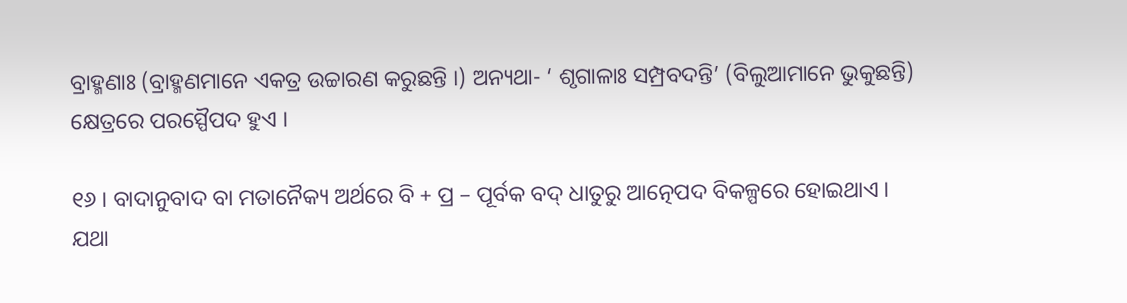ବ୍ରାହ୍ମଣାଃ (ବ୍ରାହ୍ମଣମାନେ ଏକତ୍ର ଉଚ୍ଚାରଣ କରୁଛନ୍ତି ।) ଅନ୍ୟଥା- ‘ ଶୃଗାଳାଃ ସମ୍ପ୍ରବଦନ୍ତି’ (ବିଲୁଆମାନେ ଭୁକୁଛନ୍ତି) କ୍ଷେତ୍ରରେ ପରସ୍ପୈପଦ ହୁଏ ।

୧୬ । ବାଦାନୁବାଦ ବା ମତାନୈକ୍ୟ ଅର୍ଥରେ ବି + ପ୍ର – ପୂର୍ବକ ବଦ୍‌ ଧାତୁରୁ ଆତ୍ନେପଦ ବିକଳ୍ପରେ ହୋଇଥାଏ । ଯଥା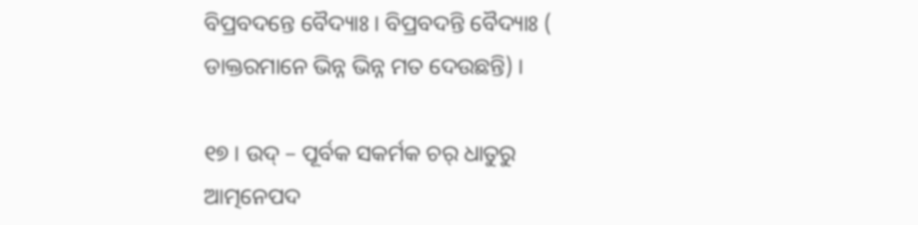ବିପ୍ରବଦନ୍ତେ ବୈଦ୍ୟାଃ । ବିପ୍ରବଦନ୍ତି ବୈଦ୍ୟାଃ ( ଡାକ୍ତରମାନେ ଭିନ୍ନ ଭିନ୍ନ ମତ ଦେଉଛନ୍ତି) ।

୧୭ । ଉଦ୍‌ – ପୂର୍ବକ ସକର୍ମକ ଚର୍‌ ଧାତୁରୁ ଆତ୍ମନେପଦ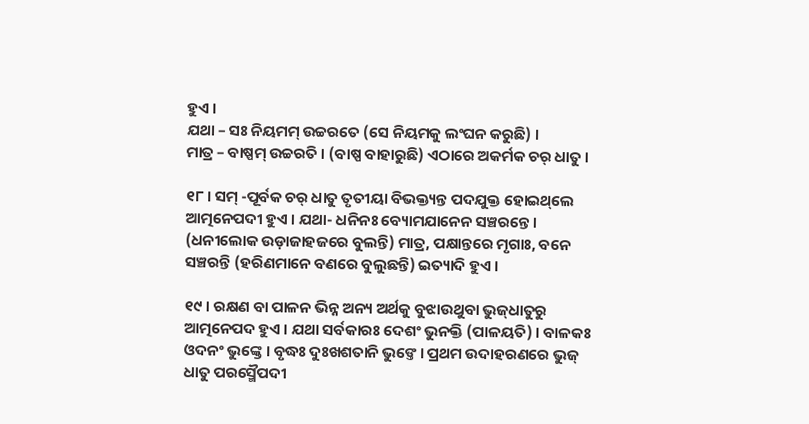ହୁଏ ।
ଯଥା – ସଃ ନିୟମମ୍‌ ଉଚ୍ଚରତେ (ସେ ନିୟମକୁ ଲଂଘନ କରୁଛି) ।
ମାତ୍ର – ବାଷ୍ପମ୍‌ ଉଚ୍ଚରତି । (ବାଷ୍ପ ବାହାରୁଛି) ଏଠାରେ ଅକର୍ମକ ଚର୍‌ ଧାତୁ ।

୧୮ । ସମ୍‌ -ପୂର୍ବକ ଚର୍‌ ଧାତୁ ତୃତୀୟା ବିଭକ୍ତ୍ୟନ୍ତ ପଦଯୁକ୍ତ ହୋଇଥ୍‌ଲେ ଆତ୍ମନେପଦୀ ହୁଏ । ଯଥା- ଧନିନଃ ବ୍ୟୋମଯାନେନ ସଞ୍ଚରନ୍ତେ। (ଧନୀଲୋକ ଉଡ଼ାଜାହଜରେ ବୁଲନ୍ତି) ମାତ୍ର, ପକ୍ଷାନ୍ତରେ ମୃଗାଃ, ବନେ ସଞ୍ଚରନ୍ତି (ହରିଣମାନେ ବଣରେ ବୁଲୁଛନ୍ତି) ଇତ୍ୟାଦି ହୁଏ ।

୧୯ । ରକ୍ଷଣ ବା ପାଳନ ଭିନ୍ନ ଅନ୍ୟ ଅର୍ଥକୁ ବୁଝାଉଥୁବା ଭୁଜ୍‌ଧାତୁରୁ ଆତ୍ମନେପଦ ହୁଏ । ଯଥା ସର୍ବକାରଃ ଦେଶଂ ଭୁନକ୍ତି (ପାଳୟତି) । ବାଳକଃ ଓଦନଂ ଭୁଙ୍କ୍ତେ । ବୃଦ୍ଧଃ ଦୁଃଖଶତାନି ଭୁଙ୍ତେ । ପ୍ରଥମ ଉଦାହରଣରେ ଭୁଜ୍‌ ଧାତୁ ପରସ୍ମୈପଦୀ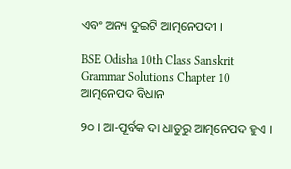ଏବଂ ଅନ୍ୟ ଦୁଇଟି ଆତ୍ମନେପଦୀ ।

BSE Odisha 10th Class Sanskrit Grammar Solutions Chapter 10 ଆତ୍ମନେପଦ ବିଧାନ

୨୦ । ଆ-ପୂର୍ବକ ଦା ଧାତୁରୁ ଆତ୍ମନେପଦ ହୁଏ ।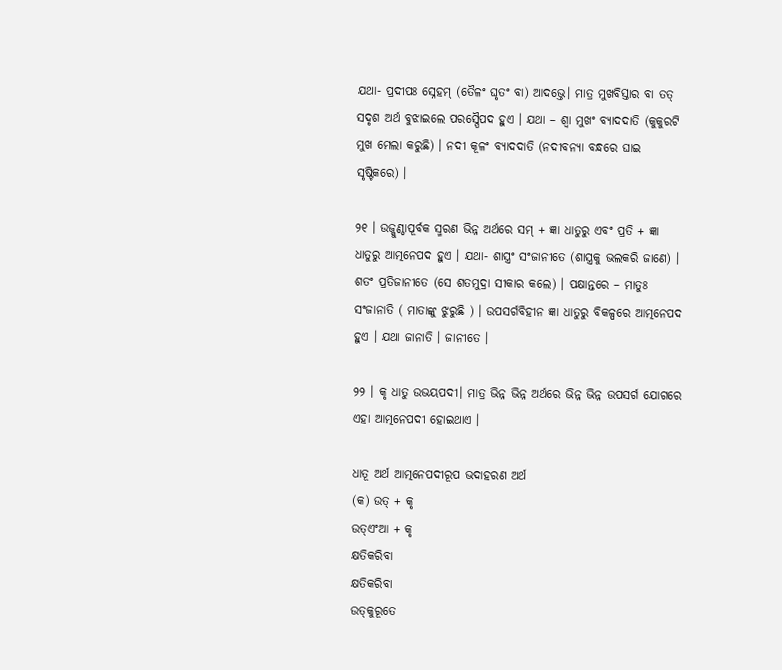ଯଥା- ପ୍ରଦୀପଃ ସ୍ନେହମ୍‌ (ତୈଳଂ ଘୃତଂ ବା) ଆଦଭ୍ତେ। ମାତ୍ର ମୁଖବିସ୍ତାର ବା ତତ୍‌ ସଦୃଶ ଅର୍ଥ ବୁଝାଇଲେ ପରସ୍ପୈପଦ ହୁଏ । ଯଥା – ଶ୍ଵା ମୁଖଂ ବ୍ୟାଦଦାତି (କୁକୁରଟି ମୁଖ ମେଲା କରୁଛି) । ନଦୀ କୂଳଂ ବ୍ୟାଦଦାତି (ନଦୀବନ୍ୟା ବନ୍ଧରେ ଘାଇ ସୃଷ୍ଟିକରେ) ।

୨୧ । ଉଜ୍କୁଣ୍ଠାପୂର୍ବକ ସ୍ମରଣ ଭିନ୍ନ ଅର୍ଥରେ ସମ୍‌ + ଜ୍ଞା ଧାତୁରୁ ଏବଂ ପ୍ରତି + ଜ୍ଞା ଧାତୁରୁ ଆତ୍ମନେପଦ ହୁଏ । ଯଥା- ଶାସ୍ତ୍ରଂ ସଂଜାନୀତେ (ଶାସ୍ତ୍ରକୁ ଭଲକରି ଜାଣେ) । ଶତଂ ପ୍ରତିଜାନୀତେ (ସେ ଶତମୁଦ୍ରା ସୀକାର କଲେ) । ପକ୍ଷାନ୍ତରେ – ମାତୁଃ ସଂଜାନାତି ( ମାତାଙ୍କୁ ଝୁରୁଛି ) । ଉପସର୍ଗବିହୀନ ଜ୍ଞା ଧାତୁରୁ ବିକଳ୍ପରେ ଆତ୍ମନେପଦ ହୁଏ । ଯଥା ଜାନାତି । ଜାନୀତେ ।

୨୨ । କୃ ଧାତୁ ଉଭୟପଦୀ। ମାତ୍ର ଭିନ୍ନ ଭିନ୍ନ ଅର୍ଥରେ ଭିନ୍ନ ଭିନ୍ନ ଉପସର୍ଗ ଯୋଗରେ ଏହା ଆତ୍ମନେପଦୀ ହୋଇଥାଏ ।

ଧାତୂ ଅର୍ଥ ଆତ୍ମନେପଦୀରୂପ ଭଦାହରଣ ଅର୍ଥ
(କ) ଉତ୍ + କୃ
ଉତ୍ଏଂଆ + କୃ
କ୍ଷତିକରିବା
କ୍ଷତିକରିବା
ଉତ୍‌କୁରୂତେ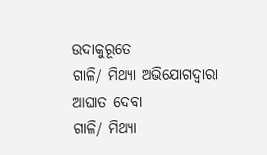ଉଦାକୁରୂତେ
ଗାଳି/ ମିଥ୍ୟା ଅଭିଯୋଗଦ୍ଵାରା ଆଘାତ ଦେବା
ଗାଳି/ ମିଥ୍ୟା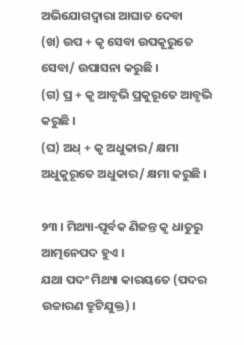ଅଭିଯୋଗଦ୍ଵାରା ଆଘାତ ଦେବା
(ଖ) ଉପ + କୃ ସେବା ଉପକୂରୁତେ ସେବା/ ଉପାସନା କରୁଛି ।
(ଗ) ପ୍ର + କୃ ଆବୃଭି ପ୍ରକୁରୂତେ ଆବୃଭି କରୁଛି ।
(ଘ) ଅଧ୍‌ + କୃ ଅଧୁକାର/ କ୍ଷମା ଅଧୁକୁରୂତେ ଅଧୁକାର/ କ୍ଷମା କରୁଛି ।

୨୩ । ମିଥ୍ୟା-ପୂର୍ବକ ଣିଜନ୍ତ କୃ ଧାତୁରୁ ଆତ୍ମନେପଦ ହୁଏ ।
ଯଥା ପଦଂ ମିଥ୍ୟା କାରୟତେ (ପଦର ଉଚ୍ଚାରଣ ତ୍ରୁଟିଯୁକ୍ତ) ।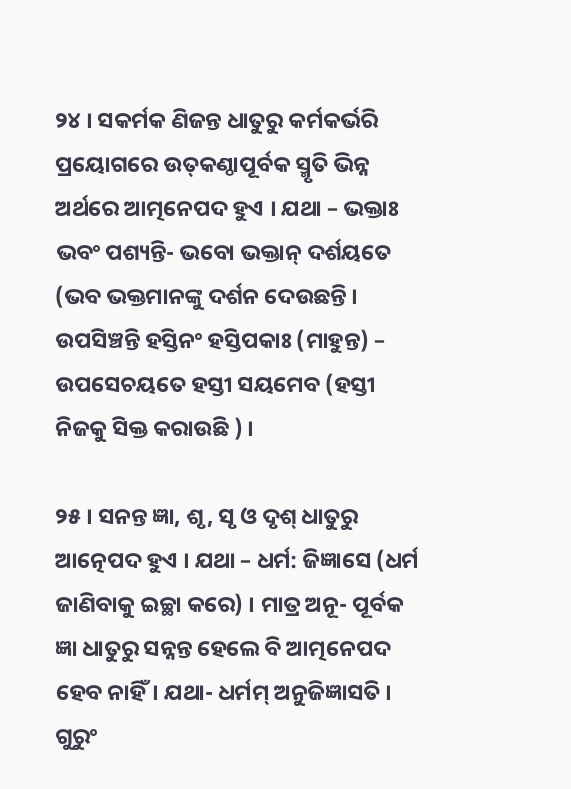୨୪ । ସକର୍ମକ ଣିଜନ୍ତ ଧାତୁରୁ କର୍ମକର୍ଭରି ପ୍ରୟୋଗରେ ଉତ୍‌କଣ୍ଠାପୂର୍ବକ ସ୍ମୃତି ଭିନ୍ନ ଅର୍ଥରେ ଆତ୍ମନେପଦ ହୁଏ । ଯଥା – ଭକ୍ତାଃ ଭବଂ ପଶ୍ୟନ୍ତି- ଭବୋ ଭକ୍ତାନ୍‌ ଦର୍ଶୟତେ (ଭବ ଭକ୍ତମାନଙ୍କୁ ଦର୍ଶନ ଦେଉଛନ୍ତି । ଉପସିଞ୍ଚନ୍ତି ହସ୍ତିନଂ ହସ୍ତିପକାଃ (ମାହୁନ୍ତ) – ଉପସେଚୟତେ ହସ୍ତୀ ସୟମେବ (ହସ୍ତୀ ନିଜକୁ ସିକ୍ତ କରାଉଛି ) ।

୨୫ । ସନନ୍ତ ଜ୍ଞା, ଶୃ, ସୃ ଓ ଦୃଶ୍‌ ଧାତୁରୁ ଆତ୍ନେପଦ ହୁଏ । ଯଥା – ଧର୍ମ: ଜିଜ୍ଞାସେ (ଧର୍ମ ଜାଣିବାକୁ ଇଚ୍ଛା କରେ) । ମାତ୍ର ଅନୂ- ପୂର୍ବକ ଜ୍ଞା ଧାତୁରୁ ସନ୍ନନ୍ତ ହେଲେ ବି ଆତ୍ମନେପଦ ହେବ ନାହିଁ। ଯଥା- ଧର୍ମମ୍‌ ଅନୁଜିଜ୍ଞାସତି । ଗୁରୁଂ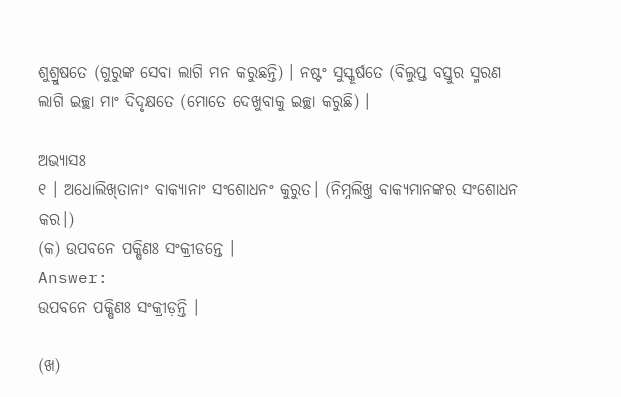ଶୁଶ୍ରୁଷତେ (ଗୁରୁଙ୍କ ସେବା ଲାଗି ମନ କରୁଛନ୍ତି) । ନଷ୍ଟଂ ସୁସ୍କୂର୍ଷତେ (ବିଲୁପ୍ତ ବସ୍ତୁର ସ୍ମରଣ ଲାଗି ଇଚ୍ଛା ମାଂ ଦିଦୃକ୍ଷତେ (ମୋତେ ଦେଖୁବାକୁ ଇଚ୍ଛା କରୁଛି) ।

ଅଭ୍ୟାସଃ
୧ । ଅଧୋଲିଖ୍‌ତାନାଂ ବାକ୍ୟାନାଂ ସଂଶୋଧନଂ କୁରୁତ। (ନିମ୍ନଲିଖ୍ତ ବାକ୍ଯମାନଙ୍କର ସଂଶୋଧନ କର।)
(କ) ଉପବନେ ପକ୍ଷିଣଃ ସଂକ୍ରୀଡନ୍ତେ ।
Answer:
ଉପବନେ ପକ୍ଷିଣଃ ସଂକ୍ରୀଡ଼ନ୍ତି ।

(ଖ)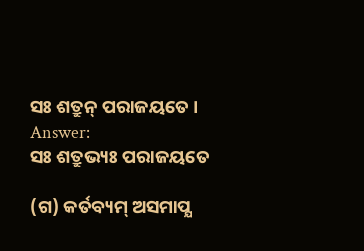ସଃ ଶତ୍ରୁନ୍‌ ପରାଜୟତେ ।
Answer:
ସଃ ଶତ୍ରୁଭ୍ୟଃ ପରାଜୟତେ

(ଗ) କର୍ତବ୍ୟମ୍‌ ଅସମାପ୍ଯ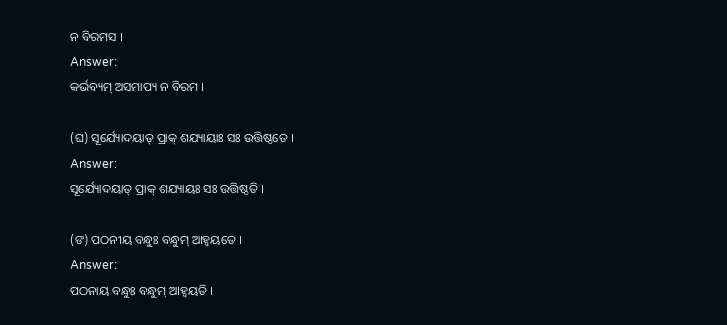ନ ବିରମସ ।
Answer:
କର୍ଭବ୍ୟମ୍‌ ଅସମାପ୍ୟ ନ ବିରମ ।

(ଘ) ସୂର୍ଯ୍ୟୋଦୟାତ୍‌ ପ୍ରାକ୍‌ ଶଯ୍ୟାୟାଃ ସଃ ଉତ୍ତିଷ୍ଠତେ ।
Answer:
ସୂର୍ଯ୍ୟୋଦୟାତ୍‌ ପ୍ରାକ୍‌ ଶଯ୍ୟାୟଃ ସଃ ଉତ୍ତିଷ୍ଠତି ।

(ଙ) ପଠନୀୟ ବନ୍ଧୁଃ ବନ୍ଧୁମ୍‌ ଆହ୍ଵୟତେ ।
Answer:
ପଠନାୟ ବନ୍ଧୁଃ ବନ୍ଧୁମ୍‌ ଆହ୍ଵୟତି ।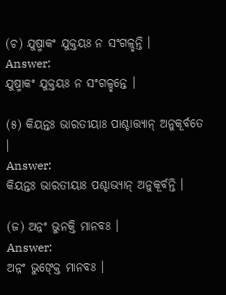(ଚ) ଯୁଷ୍ମାକଂ ଯୁକ୍ତୟଃ ନ ସଂଗଳ୍ଛନ୍ତି ।
Answer:
ଯୁଷ୍ମାକଂ ଯୁକ୍ତୟଃ ନ ସଂଗଳ୍ଛନ୍ତେ ।

(୫) କିୟନ୍ତଃ ଭାରତୀୟାଃ ପାଶ୍ଚାତ୍ତ୍ୟାନ୍‌ ଅନୁକୂର୍ବତେ ।
Answer:
କିୟନ୍ତଃ ଭାରତୀୟାଃ ପଶ୍ଚାଭ୍ୟାନ୍‌ ଅନୁକୂର୍ବନ୍ତି ।

(ଜ) ଅନ୍ନଂ ଭୁନକ୍ତି ମାନବଃ ।
Answer:
ଅନ୍ନଂ ଭୁଙ୍କ୍ତେ ମାନବଃ ।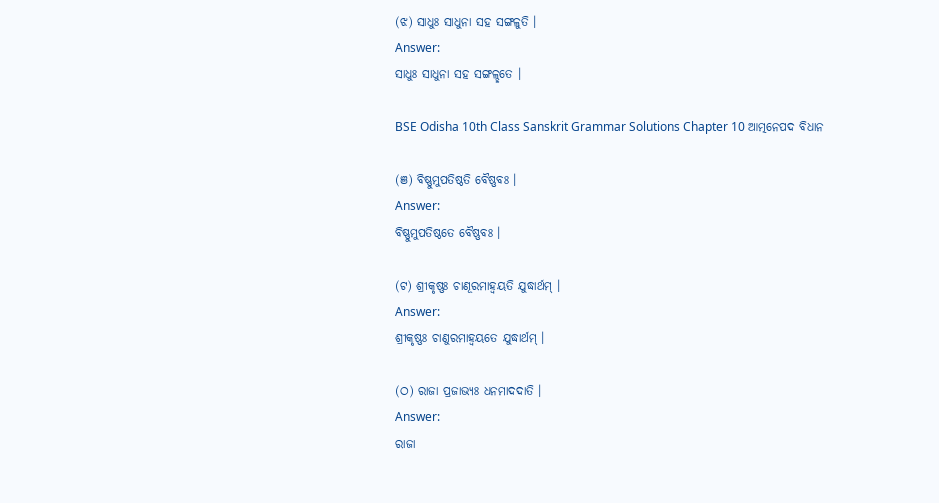(ଝ) ସାଧୁଃ ସାଧୁନା ସହ ସଙ୍ଗଳୁତି ।
Answer:
ସାଧୁଃ ସାଧୁନା ସହ ସଙ୍ଗଳ୍ଛତେ ।

BSE Odisha 10th Class Sanskrit Grammar Solutions Chapter 10 ଆତ୍ମନେପଦ ବିଧାନ

(ଞ) ବିଷ୍ଣୁମୁପତିଷ୍ଠତି ବୈଷ୍ଣବଃ ।
Answer:
ବିଷ୍ଣୁମୁପତିଷ୍ଠତେ ବୈଷ୍ଣବଃ ।

(ଟ) ଶ୍ରୀକୃଷ୍ଣଃ ଚାଣୂରମାହ୍ଵୟତି ଯୁଦ୍ଧାର୍ଥମ୍‌ ।
Answer:
ଶ୍ରୀକୃଷ୍ଣଃ ଚାଣୁରମାହ୍ଵୟତେ ଯୁଦ୍ଧାର୍ଥମ୍‌ ।

(ଠ) ରାଜା ପ୍ରଜାଭ୍ୟଃ ଧନମାଦଦାତି ।
Answer:
ରାଜା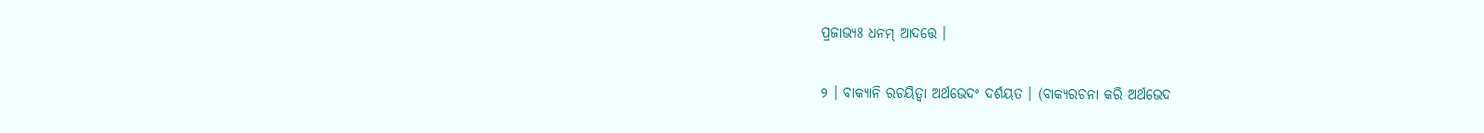ପ୍ରଜାଭ୍ୟଃ ଧନମ୍‌ ଆଦତ୍ତେ ।

୨ । ବାକ୍ୟାନି ରଚୟିତ୍ଵା ଅର୍ଥଭେଦଂ ଦର୍ଶୟତ । (ବାକ୍ୟରଚନା କରି ଅର୍ଥଭେଦ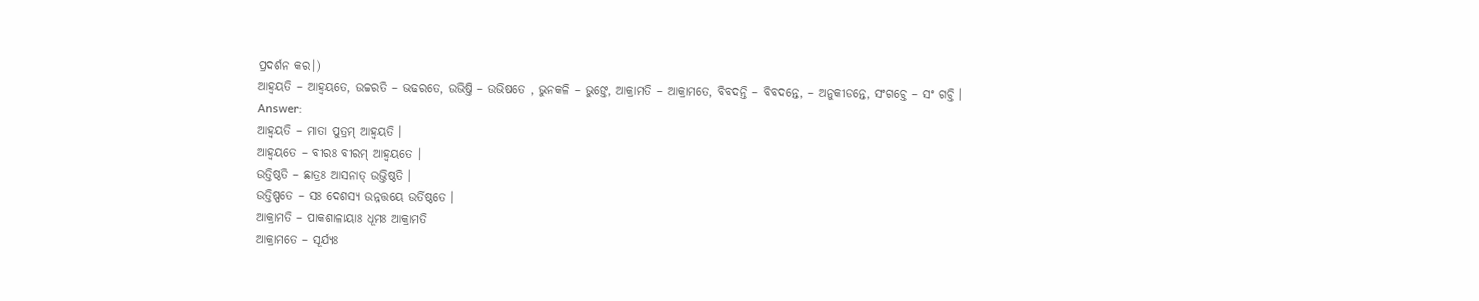ପ୍ରଦର୍ଶନ କର।)
ଆହ୍ଵୟତି – ଆହ୍ବୟତେ, ଉଚ୍ଚରତି – ଭଢରତେ, ଉଭିଷ୍ତି – ଉଭିଷତେ , ଭୁନକଳି – ଭୁଙ୍ତେ, ଆକ୍ରାମତି – ଆକ୍ରାମତେ, ବିବଦନ୍ତି – ବିବଦନ୍ତେ, – ଅନୁକୀଡନ୍ତେ, ସଂଗଚ୍ତେ – ସଂ ଗଚ୍ତି ।
Answer:
ଆହ୍ଵୟତି – ମାତା ପୁତ୍ରମ୍‌ ଆହ୍ଵୟତି ।
ଆହ୍ଵୟତେ – ବୀରଃ ବୀରମ୍‌ ଆହ୍ବୟତେ ।
ଉତ୍ତିଷ୍ଠତି – ଛାତ୍ରଃ ଆସନାତ୍‌ ଉଭ୍ତିଷ୍ଠତି ।
ଉତ୍ତିଷ୍ପତେ – ସଃ ଦେଶସ୍ୟ ଉନ୍ନତ୍ତୟେ ଉର୍ତିଷ୍ଠତେ ।
ଆକ୍ରାମତି – ପାକଶାଳାୟାଃ ଧୂମଃ ଆକ୍ରାମତି
ଆକ୍ରାମତେ – ସୂର୍ଯ୍ୟଃ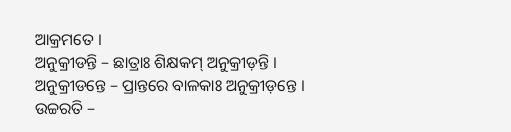ଆକ୍ରମତେ ।
ଅନୁକ୍ରୀଡନ୍ତି – ଛାତ୍ରାଃ ଶିକ୍ଷକମ୍‌ ଅନୁକ୍ରୀଡ଼ନ୍ତି ।
ଅନୁକ୍ରୀଡନ୍ତେ – ପ୍ରାନ୍ତରେ ବାଳକାଃ ଅନୁକ୍ରୀଡ଼ନ୍ତେ ।
ଉଚ୍ଚରତି –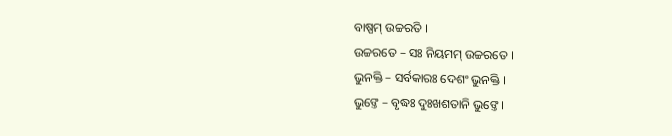ବାଷ୍ପମ୍‌ ଉଚ୍ଚରତି ।
ଉଚ୍ଚରତେ – ସଃ ନିୟମମ୍‌ ଉଚ୍ଚରତେ ।
ଭୁନକ୍ତି – ସର୍ବକାରଃ ଦେଶଂ ଭୁନକ୍ତି ।
ଭୁଙ୍ତେ – ବୃଦ୍ଧଃ ଦୁଃଖଶତାନି ଭୁଙ୍ତେ ।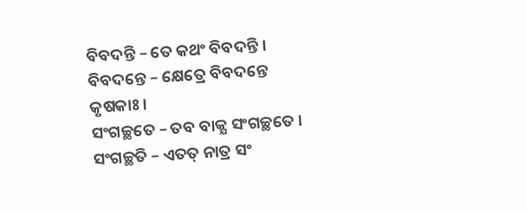ବିବଦନ୍ତି – ତେ କଥଂ ବିବଦନ୍ତି ।
ବିବଦନ୍ତେ – କ୍ଷେତ୍ରେ ବିବଦନ୍ତେ କୃଷକାଃ ।
ସଂଗଚ୍ଛତେ – ତବ ବାକ୍ଯ ସଂଗଚ୍ଛତେ ।
ସଂଗଚ୍ଛତି – ଏତତ୍‌ ନାତ୍ର ସଂ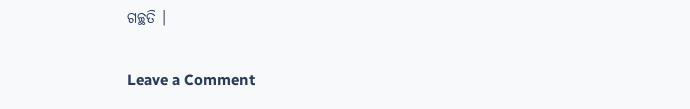ଗଚ୍ଛତି ।

Leave a Comment